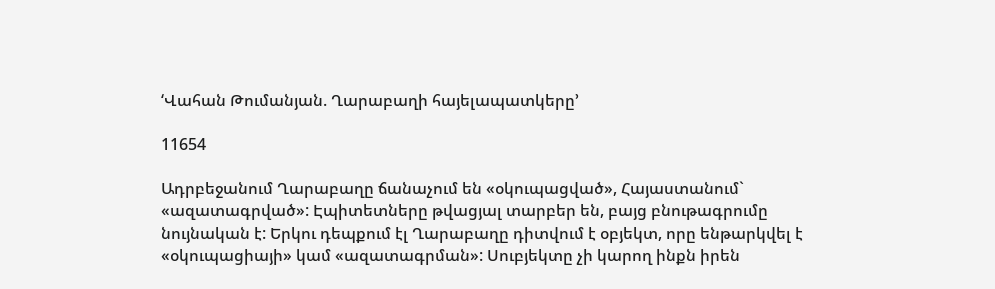‘Վահան Թումանյան. Ղարաբաղի հայելապատկերը’

11654

Ադրբեջանում Ղարաբաղը ճանաչում են «օկուպացված», Հայաստանում` «ազատագրված»: Էպիտետները թվացյալ տարբեր են, բայց բնութագրումը նույնական է: Երկու դեպքում էլ Ղարաբաղը դիտվում է օբյեկտ, որը ենթարկվել է «օկուպացիայի» կամ «ազատագրման»: Սուբյեկտը չի կարող ինքն իրեն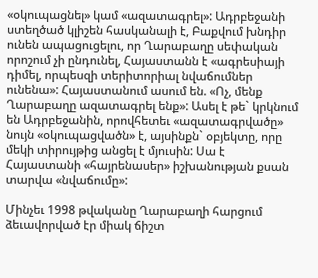«օկուպացնել» կամ «ազատագրել»: Ադրբեջանի ստեղծած կլիշեն հասկանալի է, Բաքվում խնդիր ունեն ապացուցելու, որ Ղարաբաղը սեփական որոշում չի ընդունել, Հայաստանն է «ագրեսիայի դիմել, որպեսզի տերիտորիալ նվաճումներ ունենա»: Հայաստանում ասում են. «Ոչ, մենք Ղարաբաղը ազատագրել ենք»: Ասել է թե` կրկնում են Ադրբեջանին, որովհետեւ «ազատագրվածը» նույն «օկուպացվածն» է, այսինքն` օբյեկտը, որը մեկի տիրույթից անցել է մյուսին: Սա է Հայաստանի «հայրենասեր» իշխանության քսան տարվա «նվաճումը»:

Մինչեւ 1998 թվականը Ղարաբաղի հարցում ձեւավորված էր միակ ճիշտ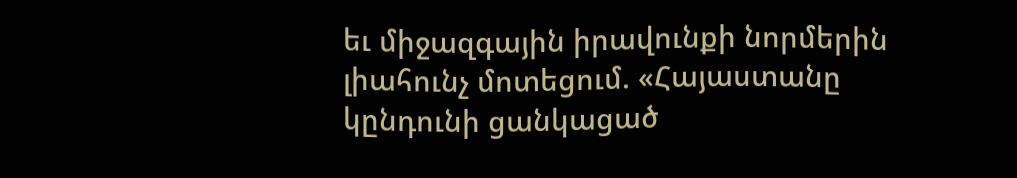եւ միջազգային իրավունքի նորմերին լիահունչ մոտեցում. «Հայաստանը կընդունի ցանկացած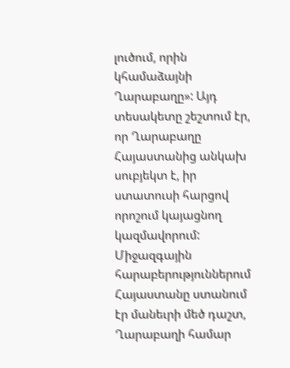լուծում, որին կհամաձայնի Ղարաբաղը»: Այդ տեսակետը շեշտում էր, որ Ղարաբաղը Հայաստանից անկախ սուբյեկտ է, իր ստատուսի հարցով որոշում կայացնող կազմավորում: Միջազգային հարաբերություններում Հայաստանը ստանում էր մանեւրի մեծ դաշտ, Ղարաբաղի համար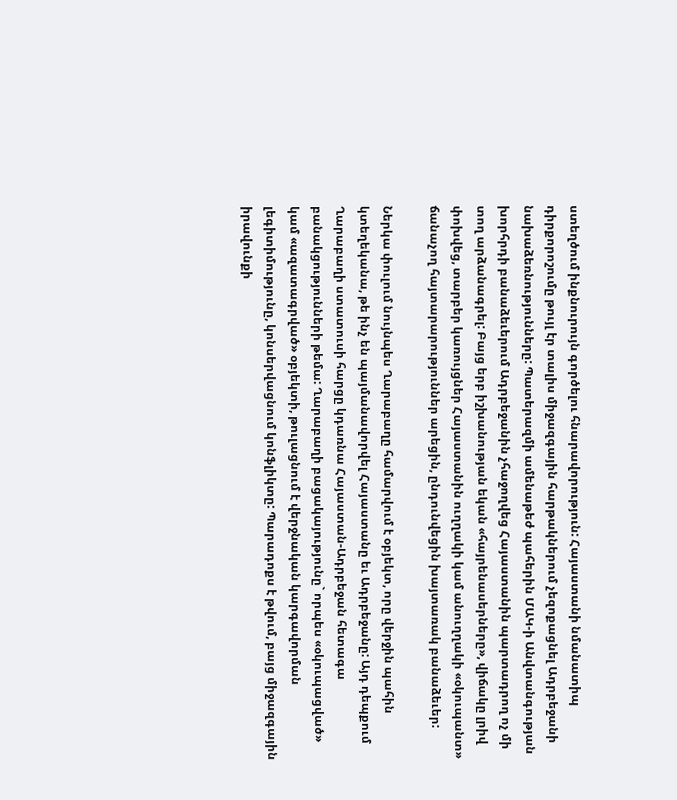ստեղծում ինքնուրույն գործելու հնարավորություն: Հայաստանի նմանատիպ դիրքորոշումը թույլ էր տալիս միջազգային հարթակներում չեզոքացնել Ադրբեջանի նախաձեռնությունները: Պատերազմի ամենաթեժ պահերին ՄԱԿ-ի Անվտանգության խորհրդի բանաձեւերում Ադրբեջանին չհաջողվեց Հայաստանին պարտադրող ոչ մի տող արձանագրել: Բայց երբ իշխանության եկան «հայրենասերները», վիճակը լրիվ փոխվեց, տարբեր կառույցներ Հայաստանին ուղղակի կամ անուղղակի «օկուպանտ» ճանաչող հայտարարություններ արեցին, ընդունվեցին խայտառակ բանաձեւեր:

Ներկա փուլում նույնպես Ղարաբաղը համարվում է օբյեկտ, որը վերջին պահին կտեղեկանա, թե ինչ են պայմանավորվել Հայաստանը եւ Ադրբեջանը: Այդ դեպքում Ղարաբաղի ստատուսի հարցը կդառնա Հայաստան-Ադրբեջան հետագա բանակցությունների թեմա: Ղարաբաղի բացակայությունը` որպես «օկուպացված» կամ «ազատագրված» օբյեկտի, թուլացնում է վերջնական կարգավորման լեգիտիմությունը, կոնսերվացնում կոնֆլիկտը: Պարադոքս է թվում, բայց միջազգային իրավունքի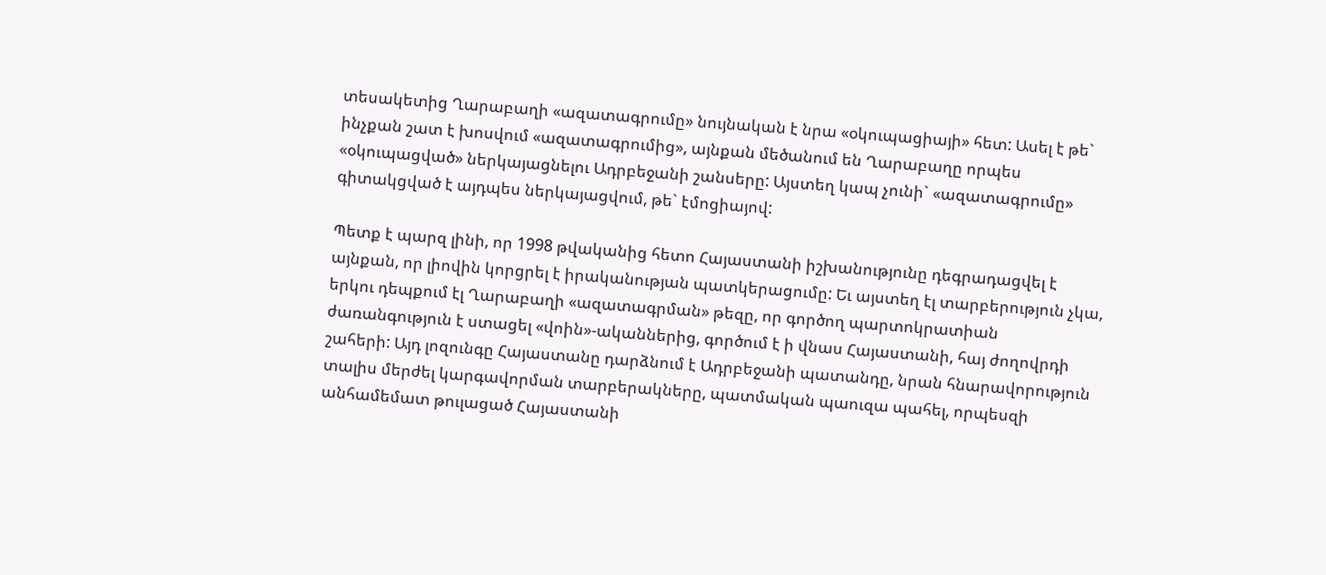տեսակետից Ղարաբաղի «ազատագրումը» նույնական է նրա «օկուպացիայի» հետ: Ասել է թե` ինչքան շատ է խոսվում «ազատագրումից», այնքան մեծանում են Ղարաբաղը որպես «օկուպացված» ներկայացնելու Ադրբեջանի շանսերը: Այստեղ կապ չունի` «ազատագրումը» գիտակցված է այդպես ներկայացվում, թե` էմոցիայով:

Պետք է պարզ լինի, որ 1998 թվականից հետո Հայաստանի իշխանությունը դեգրադացվել է այնքան, որ լիովին կորցրել է իրականության պատկերացումը: Եւ այստեղ էլ տարբերություն չկա, երկու դեպքում էլ Ղարաբաղի «ազատագրման» թեզը, որ գործող պարտոկրատիան ժառանգություն է ստացել «վոին»-ականներից, գործում է ի վնաս Հայաստանի, հայ ժողովրդի շահերի: Այդ լոզունգը Հայաստանը դարձնում է Ադրբեջանի պատանդը, նրան հնարավորություն տալիս մերժել կարգավորման տարբերակները, պատմական պաուզա պահել, որպեսզի անհամեմատ թուլացած Հայաստանի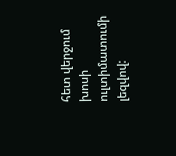հետ վերջում խոսի ուլտիմատումի լեզվով: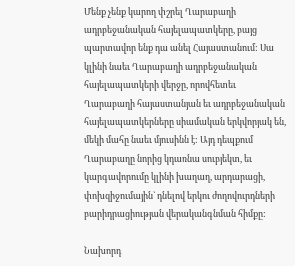Մենք չենք կարող փշրել Ղարաբաղի ադրբեջանական հայելապատկերը, բայց պարտավոր ենք դա անել Հայաստանում: Սա կլինի նաեւ Ղարաբաղի ադրբեջանական հայելապատկերի վերջը, որովհետեւ Ղարաբաղի հայաստանյան եւ ադրբեջանական հայելապատկերները սիամական երկվորյակ են, մեկի մահը նաեւ մյուսինն է: Այդ դեպքում Ղարաբաղը նորից կդառնա սուբյեկտ, եւ կարգավորումը կլինի խաղաղ, արդարացի, փոխզիջումային` դնելով երկու ժողովուրդների բարիդրացիության վերականգնման հիմքը:

Նախորդ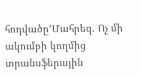հոդվածը‘Մահրեզ. Ոչ մի ակումբի կողմից տրանսֆերային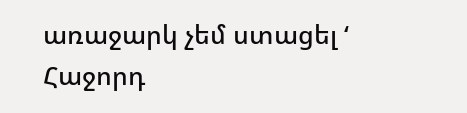առաջարկ չեմ ստացել ‘
Հաջորդ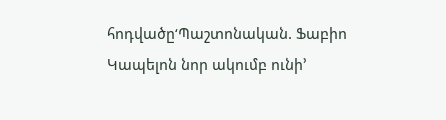հոդվածը‘Պաշտոնական. Ֆաբիո Կապելոն նոր ակումբ ունի’